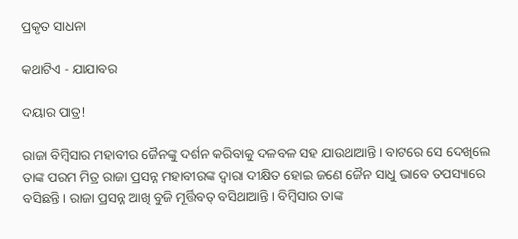ପ୍ରକୃତ ସାଧନା

କଥାଟିଏ - ଯାଯାବର

ଦୟାର ପାତ୍ର!

ରାଜା ବିମ୍ବିସାର ମହାବୀର ଜୈନଙ୍କୁ ଦର୍ଶନ କରିବାକୁ ଦଳବଳ ସହ ଯାଉଥାଆନ୍ତି। ବାଟରେ ସେ ଦେଖିଲେ ତାଙ୍କ ପରମ ମିତ୍ର ରାଜା ପ୍ରସନ୍ନ ମହାବୀରଙ୍କ ଦ୍ବାରା ଦୀକ୍ଷିତ ହୋଇ ଜଣେ ଜୈନ ସାଧୁ ଭାବେ ତପସ୍ୟାରେ ବସିଛନ୍ତି। ରାଜା ପ୍ରସନ୍ନ ଆଖି ବୁଜି ମୂର୍ତ୍ତିବତ୍‌ ବସିଥାଆନ୍ତି। ବିମ୍ବିସାର ତାଙ୍କ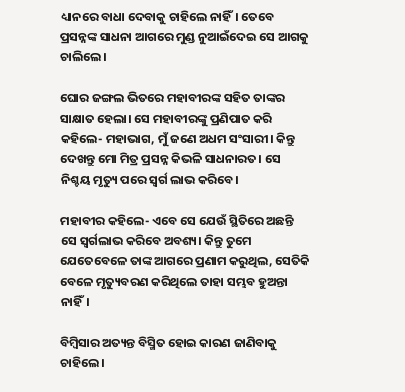ଧ୍ୟାନରେ ବାଧା ଦେବାକୁ ଚାହିଲେ ନାହିଁ। ତେବେ ପ୍ରସନ୍ନଙ୍କ ସାଧନା ଆଗରେ ମୁଣ୍ଡ ନୁଆଇଁଦେଇ ସେ ଆଗକୁ ଚାଲିଲେ।

ଘୋର ଜଙ୍ଗଲ ଭିତରେ ମହାବୀରଙ୍କ ସହିତ ତାଙ୍କର ସାକ୍ଷାତ ହେଲା। ସେ ମହାବୀରଙ୍କୁ ପ୍ରଣିପାତ କରି କହିଲେ- ମହାଭାଗ, ମୁଁ ଜଣେ ଅଧମ ସଂସାରୀ। କିନ୍ତୁ ଦେଖନ୍ତୁ ମୋ ମିତ୍ର ପ୍ରସନ୍ନ କିଭଳି ସାଧନାରତ। ସେ ନିଶ୍ଚୟ ମୃତ୍ୟୁ ପରେ ସ୍ବର୍ଗ ଲାଭ କରିବେ।

ମହାବୀର କହିଲେ- ଏବେ ସେ ଯେଉଁ ସ୍ଥିତିରେ ଅଛନ୍ତି ସେ ସ୍ବର୍ଗଲାଭ କରିବେ ଅବଶ୍ୟ। କିନ୍ତୁ ତୁମେ ଯେତେବେଳେ ତାଙ୍କ ଆଗରେ ପ୍ରଣାମ କରୁଥିଲ, ସେତିକି ବେଳେ ମୃତ୍ୟୁବରଣ କରିଥିଲେ ତାହା ସମ୍ଭବ ହୁଅନ୍ତା ନାହିଁ।

ବିମ୍ବିସା‌ର ଅତ୍ୟନ୍ତ ବିସ୍ମିତ ହୋଇ କାରଣ ଜାଣିବାକୁ ଚାହିଲେ।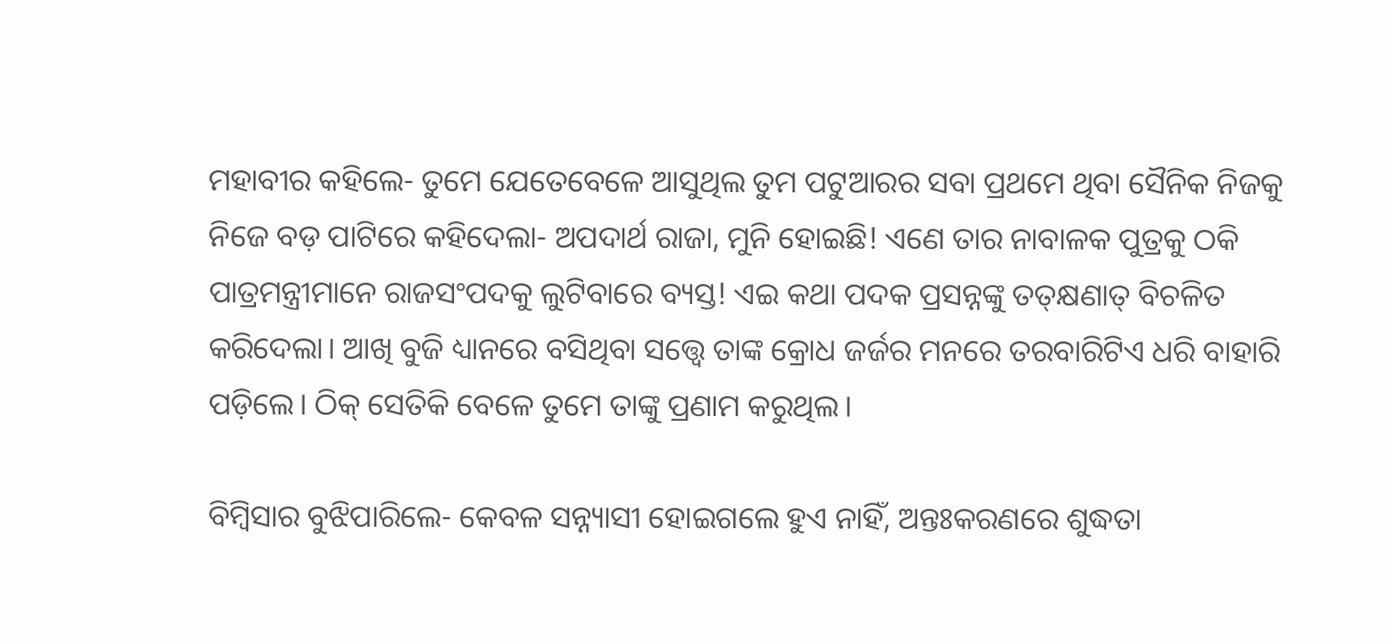ମହାବୀର କହିଲେ- ତୁମେ ଯେତେବେଳେ ଆସୁଥିଲ ତୁମ ପଟୁଆରର ସବା ପ୍ରଥମେ ଥିବା ସୈନିକ ନିଜକୁ ନିଜେ ବଡ଼ ପାଟିରେ କହିଦେଲା- ଅପଦାର୍ଥ ରାଜା, ମୁନି ହୋଇଛି! ଏଣେ ତାର ନାବାଳକ ପୁତ୍ରକୁ ଠକି ପାତ୍ରମନ୍ତ୍ରୀମାନେ ରାଜସଂପଦକୁ ଲୁଟିବାରେ ବ୍ୟସ୍ତ! ଏଇ କଥା ପଦକ ପ୍ରସନ୍ନଙ୍କୁ ତତ୍‌କ୍ଷଣାତ୍‌ ବିଚଳିତ କରିଦେଲା। ଆଖି ବୁଜି ଧ୍ୟାନରେ ବସିଥିବା ସତ୍ତ୍ବେ ତାଙ୍କ କ୍ରୋଧ ଜର୍ଜର ମନରେ ତରବାରିଟିଏ ଧରି ବାହାରି ପଡ଼ିଲେ। ଠିକ୍ ସେତିକି ବେଳେ ତୁମେ ତାଙ୍କୁ ପ୍ରଣାମ କରୁଥିଲ।

ବିମ୍ବିସାର ବୁଝିପାରିଲେ- କେବଳ ସନ୍ନ୍ୟାସୀ ହୋଇଗଲେ ହୁଏ ନାହିଁ, ଅନ୍ତଃକରଣରେ ଶୁଦ୍ଧତା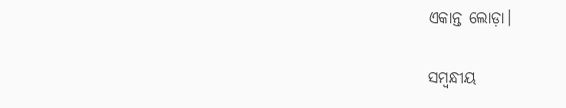ଏକାନ୍ତ ଲୋଡ଼ା।

ସମ୍ବନ୍ଧୀୟ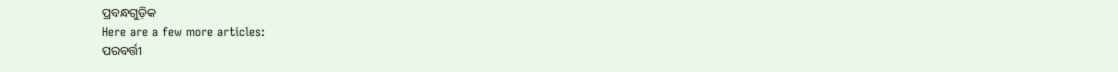ପ୍ରବନ୍ଧଗୁଡ଼ିକ
Here are a few more articles:
ପରବର୍ତ୍ତୀ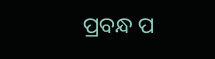ପ୍ରବନ୍ଧ ପ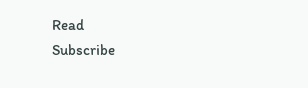Read
Subscribe